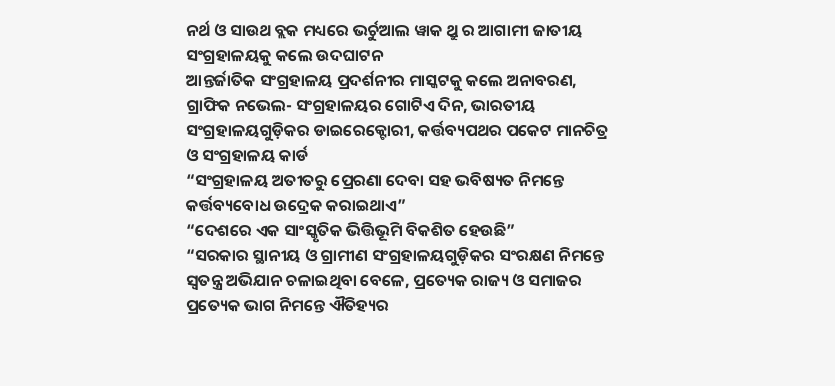ନର୍ଥ ଓ ସାଉଥ ବ୍ଲକ ମଧ୍ୟରେ ଭର୍ଚୁଆଲ ୱାକ ଥ୍ରୁ ର ଆଗାମୀ ଜାତୀୟ ସଂଗ୍ରହାଳୟକୁ କଲେ ଉଦଘାଟନ
ଆନ୍ତର୍ଜାତିକ ସଂଗ୍ରହାଳୟ ପ୍ରଦର୍ଶନୀର ମାସ୍କଟକୁ କଲେ ଅନାବରଣ, ଗ୍ରାଫିକ ନଭେଲ- ସଂଗ୍ରହାଳୟର ଗୋଟିଏ ଦିନ, ଭାରତୀୟ ସଂଗ୍ରହାଳୟଗୁଡ଼ିକର ଡାଇରେକ୍ଟୋରୀ, କର୍ତ୍ତବ୍ୟପଥର ପକେଟ ମାନଚିତ୍ର ଓ ସଂଗ୍ରହାଳୟ କାର୍ଡ
“ସଂଗ୍ରହାଳୟ ଅତୀତରୁ ପ୍ରେରଣା ଦେବା ସହ ଭବିଷ୍ୟତ ନିମନ୍ତେ କର୍ତ୍ତବ୍ୟବୋଧ ଉଦ୍ରେକ କରାଇଥାଏ”
“ଦେଶରେ ଏକ ସାଂସ୍କୃତିକ ଭିତ୍ତିଭୂମି ବିକଶିତ ହେଉଛି”
“ସରକାର ସ୍ଥାନୀୟ ଓ ଗ୍ରାମୀଣ ସଂଗ୍ରହାଳୟଗୁଡ଼ିକର ସଂରକ୍ଷଣ ନିମନ୍ତେ ସ୍ୱତନ୍ତ୍ର ଅଭିଯାନ ଚଳାଇଥିବା ବେଳେ, ପ୍ରତ୍ୟେକ ରାଜ୍ୟ ଓ ସମାଜର ପ୍ରତ୍ୟେକ ଭାଗ ନିମନ୍ତେ ଐତିହ୍ୟର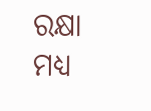ରକ୍ଷା ମଧ୍ୟ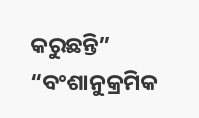କରୁଛନ୍ତି”
“ବଂଶାନୁକ୍ରମିକ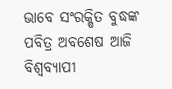ଭାବେ ସଂରକ୍ଷିତ ବୁଦ୍ଧଙ୍କ ପବିତ୍ର ଅବଶେଷ ଆଜି ବିଶ୍ୱବ୍ୟାପୀ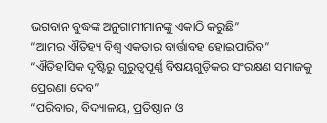ଭଗବାନ ବୁଦ୍ଧଙ୍କ ଅନୁଗାମୀମାନଙ୍କୁ ଏକାଠି କରୁଛି”
“ଆମର ଐତିହ୍ୟ ବିଶ୍ୱ ଏକତାର ବାର୍ତ୍ତାବହ ହୋଇପାରିବ”
“ଐତିହlସିକ ଦୃଷ୍ଟିରୁ ଗୁରୁତ୍ୱପୂର୍ଣ୍ଣ ବିଷୟଗୁଡ଼ିକର ସଂରକ୍ଷଣ ସମାଜକୁ ପ୍ରେରଣା ଦେବ”
“ପରିବାର, ବିଦ୍ୟାଳୟ, ପ୍ରତିଷ୍ଠାନ ଓ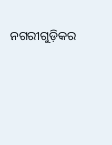ନଗରୀଗୁଡ଼ିକର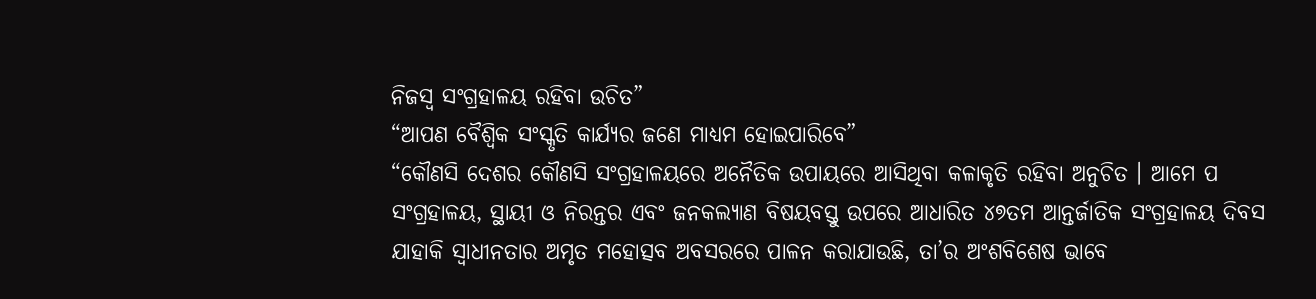ନିଜସ୍ୱ ସଂଗ୍ରହାଳୟ ରହିବା ଉଚିତ”
“ଆପଣ ବୈଶ୍ୱିକ ସଂସ୍କୃତି କାର୍ଯ୍ୟର ଜଣେ ମାଧ୍ୟମ ହୋଇପାରିବେ”
“କୌଣସି ଦେଶର କୌଣସି ସଂଗ୍ରହାଳୟରେ ଅନୈତିକ ଉପାୟରେ ଆସିଥିବା କଳାକୃତି ରହିବା ଅନୁଚିତ । ଆମେ ପ
ସଂଗ୍ରହାଳୟ, ସ୍ଥାୟୀ ଓ ନିରନ୍ତର ଏବଂ ଜନକଲ୍ୟାଣ ବିଷୟବସ୍ତୁ ଉପରେ ଆଧାରିତ ୪୭ତମ ଆନ୍ତର୍ଜାତିକ ସଂଗ୍ରହାଳୟ ଦିବସ ଯାହାକି ସ୍ୱାଧୀନତାର ଅମୃତ ମହୋତ୍ସବ ଅବସରରେ ପାଳନ କରାଯାଉଛି, ତା’ର ଅଂଶବିଶେଷ ଭାବେ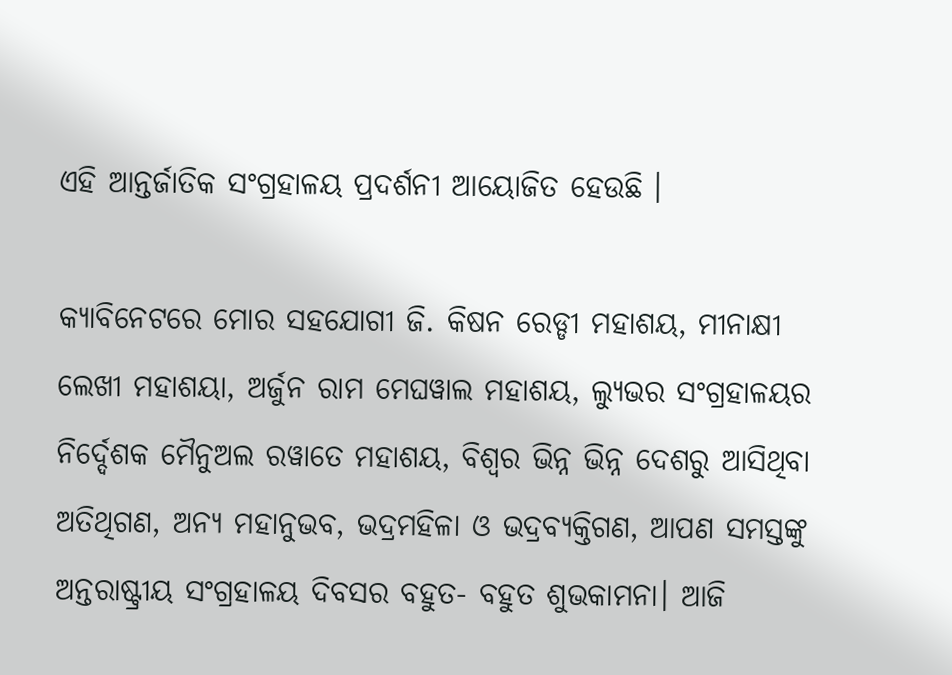ଏହି ଆନ୍ତର୍ଜାତିକ ସଂଗ୍ରହାଳୟ ପ୍ରଦର୍ଶନୀ ଆୟୋଜିତ ହେଉଛି ।

କ୍ୟାବିନେଟରେ ମୋର ସହଯୋଗୀ ଜି. କିଷନ ରେଡ୍ଡୀ ମହାଶୟ, ମୀନାକ୍ଷୀ ଲେଖୀ ମହାଶୟା, ଅର୍ଜୁନ ରାମ ମେଘୱାଲ ମହାଶୟ, ଲ୍ୟୁଭର ସଂଗ୍ରହାଳୟର ନିର୍ଦ୍ଦେଶକ ମୈନୁଅଲ ରୱାତେ ମହାଶୟ, ବିଶ୍ୱର ଭିନ୍ନ ଭିନ୍ନ ଦେଶରୁ ଆସିଥିବା ଅତିଥିଗଣ, ଅନ୍ୟ ମହାନୁଭବ, ଭଦ୍ରମହିଳା ଓ ଭଦ୍ରବ୍ୟକ୍ତିଗଣ, ଆପଣ ସମସ୍ତଙ୍କୁ ଅନ୍ତରାଷ୍ଟ୍ରୀୟ ସଂଗ୍ରହାଳୟ ଦିବସର ବହୁତ- ବହୁତ ଶୁଭକାମନା। ଆଜି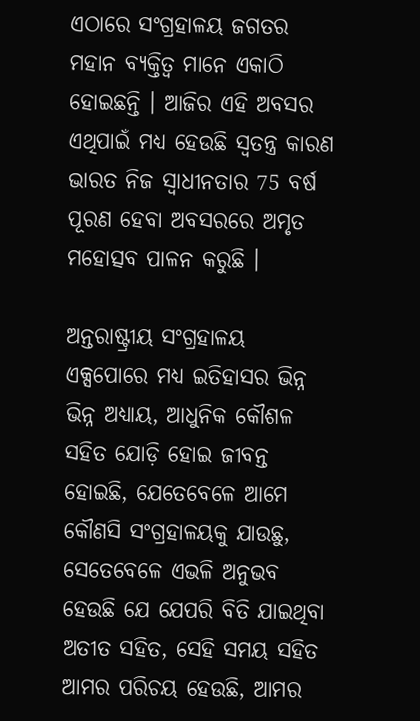ଏଠାରେ ସଂଗ୍ରହାଳୟ ଜଗତର ମହାନ ବ୍ୟକ୍ତିତ୍ୱ ମାନେ ଏକାଠି ହୋଇଛନ୍ତି । ଆଜିର ଏହି ଅବସର ଏଥିପାଇଁ ମଧ୍ୟ ହେଉଛି ସ୍ୱତନ୍ତ୍ର କାରଣ ଭାରତ ନିଜ ସ୍ୱାଧୀନତାର 75 ବର୍ଷ ପୂରଣ ହେବା ଅବସରରେ ଅମୃତ ମହୋତ୍ସବ ପାଳନ କରୁଛି ।

ଅନ୍ତରାଷ୍ଟ୍ରୀୟ ସଂଗ୍ରହାଳୟ ଏକ୍ସପୋରେ ମଧ୍ୟ ଇତିହାସର ଭିନ୍ନ ଭିନ୍ନ ଅଧ୍ୟାୟ, ଆଧୁନିକ କୌଶଳ ସହିତ ଯୋଡ଼ି ହୋଇ ଜୀବନ୍ତ ହୋଇଛି, ଯେତେବେଳେ ଆମେ କୌଣସି ସଂଗ୍ରହାଳୟକୁ ଯାଉଛୁ, ସେତେବେଳେ ଏଭଳି ଅନୁଭବ ହେଉଛି ଯେ ଯେପରି ବିତି ଯାଇଥିବା ଅତୀତ ସହିତ, ସେହି ସମୟ ସହିତ ଆମର ପରିଚୟ ହେଉଛି, ଆମର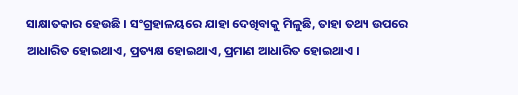ସାକ୍ଷାତକାର ହେଉଛି । ସଂଗ୍ରହାଳୟରେ ଯାହା ଦେଖିବାକୁ ମିଳୁଛି, ତାହା ତଥ୍ୟ ଉପରେ ଆଧାରିତ ହୋଇଥାଏ, ପ୍ରତ୍ୟକ୍ଷ ହୋଇଥାଏ, ପ୍ରମାଣ ଆଧାରିତ ହୋଇଥାଏ ।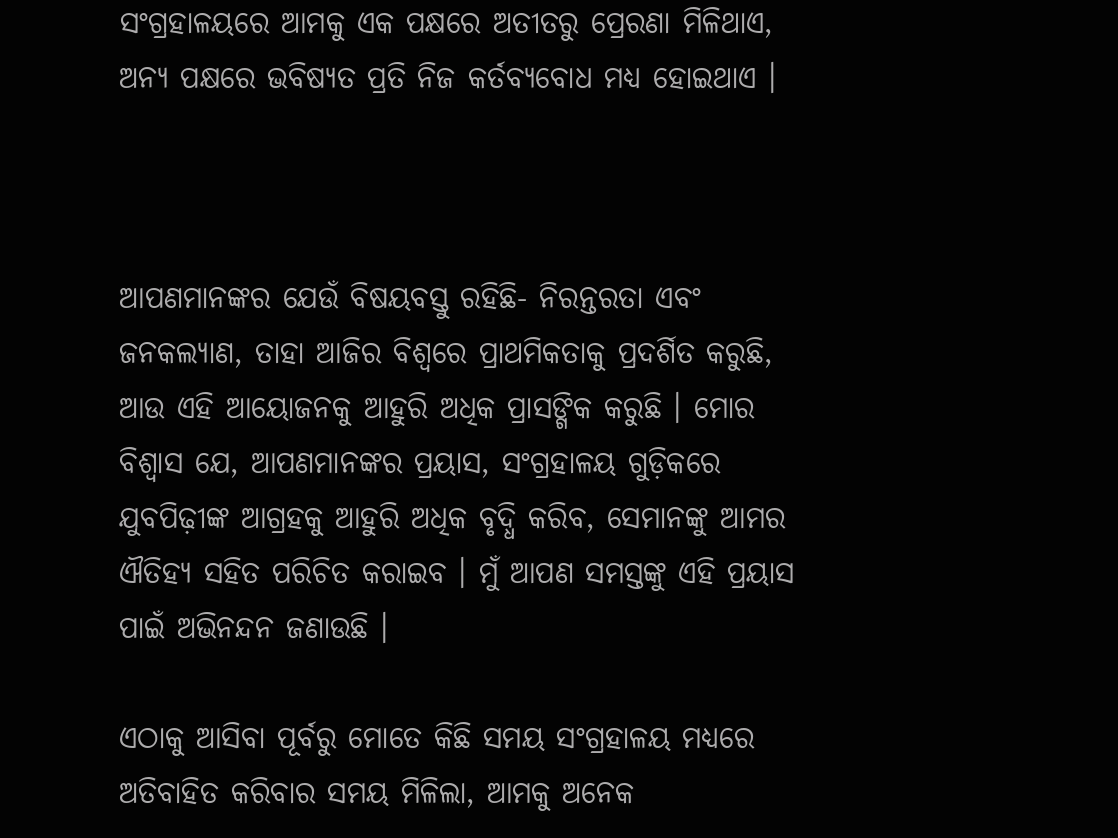ସଂଗ୍ରହାଳୟରେ ଆମକୁ ଏକ ପକ୍ଷରେ ଅତୀତରୁ ପ୍ରେରଣା ମିଳିଥାଏ, ଅନ୍ୟ ପକ୍ଷରେ ଭବିଷ୍ୟତ ପ୍ରତି ନିଜ କର୍ତବ୍ୟବୋଧ ମଧ୍ୟ ହୋଇଥାଏ ।



ଆପଣମାନଙ୍କର ଯେଉଁ ବିଷୟବସ୍ତୁ ରହିଛି- ନିରନ୍ତରତା ଏବଂ ଜନକଲ୍ୟାଣ, ତାହା ଆଜିର ବିଶ୍ୱରେ ପ୍ରାଥମିକତାକୁ ପ୍ରଦର୍ଶିତ କରୁଛି, ଆଉ ଏହି ଆୟୋଜନକୁ ଆହୁରି ଅଧିକ ପ୍ରାସଙ୍ଗିକ କରୁଛି । ମୋର ବିଶ୍ୱାସ ଯେ, ଆପଣମାନଙ୍କର ପ୍ରୟାସ, ସଂଗ୍ରହାଳୟ ଗୁଡ଼ିକରେ ଯୁବପିଢ଼ୀଙ୍କ ଆଗ୍ରହକୁ ଆହୁରି ଅଧିକ ବୃଦ୍ଧି କରିବ, ସେମାନଙ୍କୁ ଆମର ଐତିହ୍ୟ ସହିତ ପରିଚିତ କରାଇବ । ମୁଁ ଆପଣ ସମସ୍ତଙ୍କୁ ଏହି ପ୍ରୟାସ ପାଇଁ ଅଭିନନ୍ଦନ ଜଣାଉଛି ।

ଏଠାକୁ ଆସିବା ପୂର୍ବରୁ ମୋତେ କିଛି ସମୟ ସଂଗ୍ରହାଳୟ ମଧ୍ୟରେ ଅତିବାହିତ କରିବାର ସମୟ ମିଳିଲା, ଆମକୁ ଅନେକ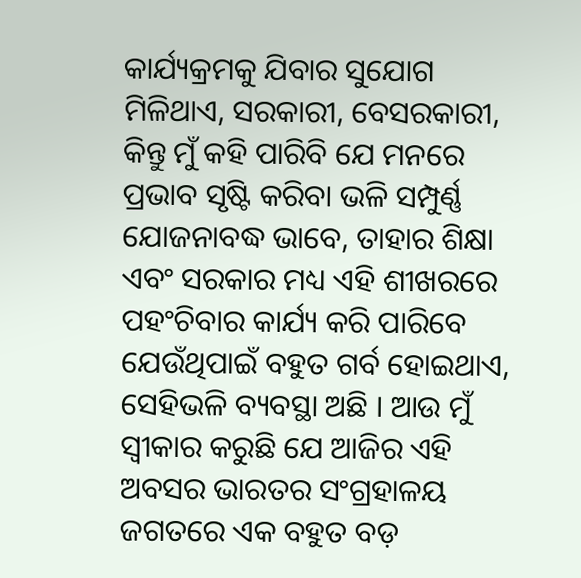କାର୍ଯ୍ୟକ୍ରମକୁ ଯିବାର ସୁଯୋଗ ମିଳିଥାଏ, ସରକାରୀ, ବେସରକାରୀ, କିନ୍ତୁ ମୁଁ କହି ପାରିବି ଯେ ମନରେ ପ୍ରଭାବ ସୃଷ୍ଟି କରିବା ଭଳି ସମ୍ପୁର୍ଣ୍ଣ ଯୋଜନାବଦ୍ଧ ଭାବେ, ତାହାର ଶିକ୍ଷା ଏବଂ ସରକାର ମଧ୍ୟ ଏହି ଶୀଖରରେ ପହଂଚିବାର କାର୍ଯ୍ୟ କରି ପାରିବେ ଯେଉଁଥିପାଇଁ ବହୁତ ଗର୍ବ ହୋଇଥାଏ, ସେହିଭଳି ବ୍ୟବସ୍ଥା ଅଛି । ଆଉ ମୁଁ ସ୍ୱୀକାର କରୁଛି ଯେ ଆଜିର ଏହି ଅବସର ଭାରତର ସଂଗ୍ରହାଳୟ ଜଗତରେ ଏକ ବହୁତ ବଡ଼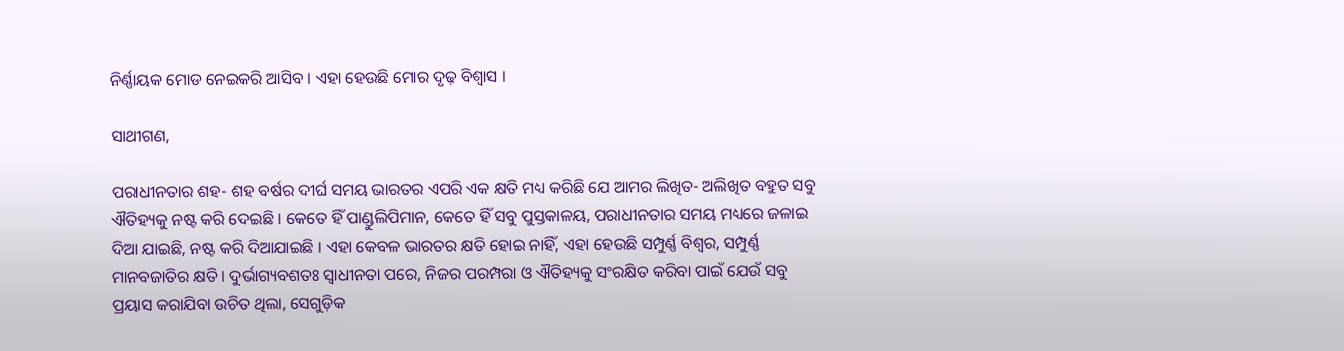ନିର୍ଣ୍ଣାୟକ ମୋଡ ନେଇକରି ଆସିବ । ଏହା ହେଉଛି ମୋର ଦୃଢ଼ ବିଶ୍ୱାସ ।

ସାଥୀଗଣ,

ପରାଧୀନତାର ଶହ- ଶହ ବର୍ଷର ଦୀର୍ଘ ସମୟ ଭାରତର ଏପରି ଏକ କ୍ଷତି ମଧ୍ୟ କରିଛି ଯେ ଆମର ଲିଖିତ- ଅଲିଖିତ ବହୁତ ସବୁ ଐତିହ୍ୟକୁ ନଷ୍ଟ କରି ଦେଇଛି । କେତେ ହିଁ ପାଣ୍ଡୁଲିପିମାନ, କେତେ ହିଁ ସବୁ ପୁସ୍ତକାଳୟ, ପରାଧୀନତାର ସମୟ ମଧ୍ୟରେ ଜଳାଇ ଦିଆ ଯାଇଛି, ନଷ୍ଟ କରି ଦିଆଯାଇଛି । ଏହା କେବଳ ଭାରତର କ୍ଷତି ହୋଇ ନାହିଁ, ଏହା ହେଉଛି ସମ୍ପୁର୍ଣ୍ଣ ବିଶ୍ୱର, ସମ୍ପୁର୍ଣ୍ଣ ମାନବଜାତିର କ୍ଷତି । ଦୁର୍ଭାଗ୍ୟବଶତଃ ସ୍ୱାଧୀନତା ପରେ, ନିଜର ପରମ୍ପରା ଓ ଐତିହ୍ୟକୁ ସଂରକ୍ଷିତ କରିବା ପାଇଁ ଯେଉଁ ସବୁ ପ୍ରୟାସ କରାଯିବା ଉଚିତ ଥିଲା, ସେଗୁଡ଼ିକ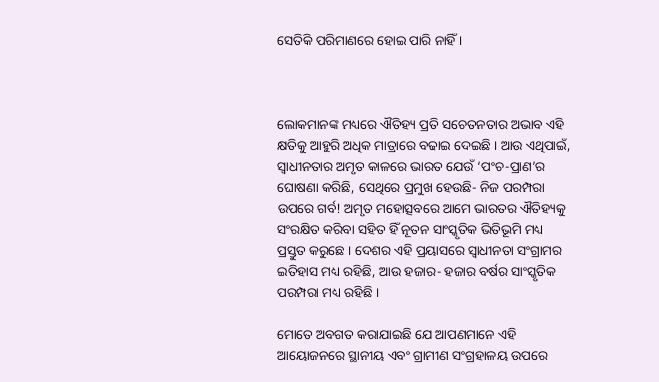ସେତିକି ପରିମାଣରେ ହୋଇ ପାରି ନାହିଁ ।



ଲୋକମାନଙ୍କ ମଧ୍ୟରେ ଐତିହ୍ୟ ପ୍ରତି ସଚେତନତାର ଅଭାବ ଏହି କ୍ଷତିକୁ ଆହୁରି ଅଧିକ ମାତ୍ରାରେ ବଢାଇ ଦେଇଛି । ଆଉ ଏଥିପାଇଁ, ସ୍ୱାଧୀନତାର ଅମୃତ କାଳରେ ଭାରତ ଯେଉଁ ‘ପଂଚ-ପ୍ରାଣ’ର ଘୋଷଣା କରିଛି, ସେଥିରେ ପ୍ରମୁଖ ହେଉଛି- ନିଜ ପରମ୍ପରା ଉପରେ ଗର୍ବ! ଅମୃତ ମହୋତ୍ସବରେ ଆମେ ଭାରତର ଐତିହ୍ୟକୁ ସଂରକ୍ଷିତ କରିବା ସହିତ ହିଁ ନୂତନ ସାଂସ୍କୃତିକ ଭିତିଭୂମି ମଧ୍ୟ ପ୍ରସ୍ତୁତ କରୁଛେ । ଦେଶର ଏହି ପ୍ରୟାସରେ ସ୍ୱାଧୀନତା ସଂଗ୍ରାମର ଇତିହାସ ମଧ୍ୟ ରହିଛି, ଆଉ ହଜାର- ହଜାର ବର୍ଷର ସାଂସ୍କୃତିକ ପରମ୍ପରା ମଧ୍ୟ ରହିଛି ।

ମୋତେ ଅବଗତ କରାଯାଇଛି ଯେ ଆପଣମାନେ ଏହି ଆୟୋଜନରେ ସ୍ଥାନୀୟ ଏବଂ ଗ୍ରାମୀଣ ସଂଗ୍ରହାଳୟ ଉପରେ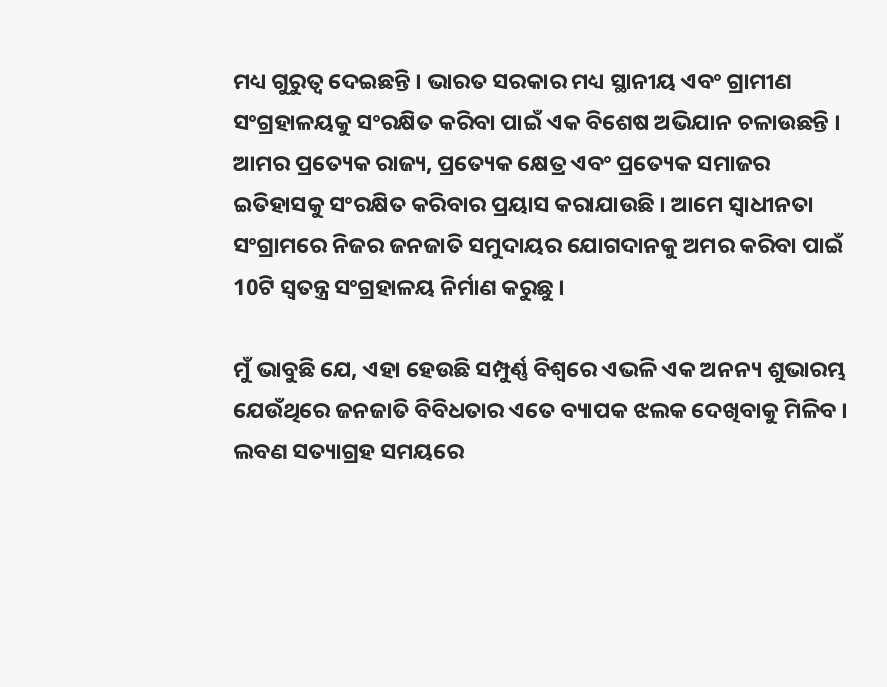ମଧ୍ୟ ଗୁରୁତ୍ୱ ଦେଇଛନ୍ତି । ଭାରତ ସରକାର ମଧ୍ୟ ସ୍ଥାନୀୟ ଏବଂ ଗ୍ରାମୀଣ ସଂଗ୍ରହାଳୟକୁ ସଂରକ୍ଷିତ କରିବା ପାଇଁ ଏକ ବିଶେଷ ଅଭିଯାନ ଚଳାଉଛନ୍ତି । ଆମର ପ୍ରତ୍ୟେକ ରାଜ୍ୟ, ପ୍ରତ୍ୟେକ କ୍ଷେତ୍ର ଏବଂ ପ୍ରତ୍ୟେକ ସମାଜର ଇତିହାସକୁ ସଂରକ୍ଷିତ କରିବାର ପ୍ରୟାସ କରାଯାଉଛି । ଆମେ ସ୍ୱାଧୀନତା ସଂଗ୍ରାମରେ ନିଜର ଜନଜାତି ସମୁଦାୟର ଯୋଗଦାନକୁ ଅମର କରିବା ପାଇଁ 10ଟି ସ୍ୱତନ୍ତ୍ର ସଂଗ୍ରହାଳୟ ନିର୍ମାଣ କରୁଛୁ ।

ମୁଁ ଭାବୁଛି ଯେ, ଏହା ହେଉଛି ସମ୍ପୁର୍ଣ୍ଣ ବିଶ୍ୱରେ ଏଭଳି ଏକ ଅନନ୍ୟ ଶୁଭାରମ୍ଭ ଯେଉଁଥିରେ ଜନଜାତି ବିବିଧତାର ଏତେ ବ୍ୟାପକ ଝଲକ ଦେଖିବାକୁ ମିଳିବ । ଲବଣ ସତ୍ୟାଗ୍ରହ ସମୟରେ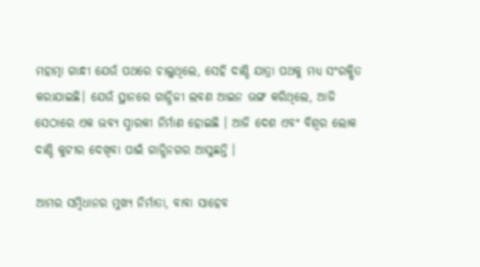ମହାତ୍ମା ଗାନ୍ଧୀ ଯେଉଁ ପଥରେ ଚାଲୁଥିଲେ, ସେହି ଦାଣ୍ଡି ଯାତ୍ରା ପଥକୁ ମଧ୍ୟ ସଂରକ୍ଷିତ କରାଯାଇଛି। ଯେଉଁ ସ୍ଥାନରେ ଗାନ୍ଧିଜୀ ଲବଣ ଆଇନ ଭଙ୍ଗ କରିଥିଲେ, ଆଜି ସେଠାରେ ଏକ ଭବ୍ୟ ସ୍ମାରକୀ ନିର୍ମାଣ ହୋଇଛି । ଆଜି ଦେଶ ଏବଂ ବିଶ୍ୱର ଲୋକ ଦାଣ୍ଡି କୁଟୀର ଦେଖିବା ପାଇଁ ଗାନ୍ଧିନଗର ଆସୁଛନ୍ତି ।

ଆମର ସମ୍ବିଧାନର ମୁଖ୍ୟ ନିର୍ମାତା, ବାବା ସାହେବ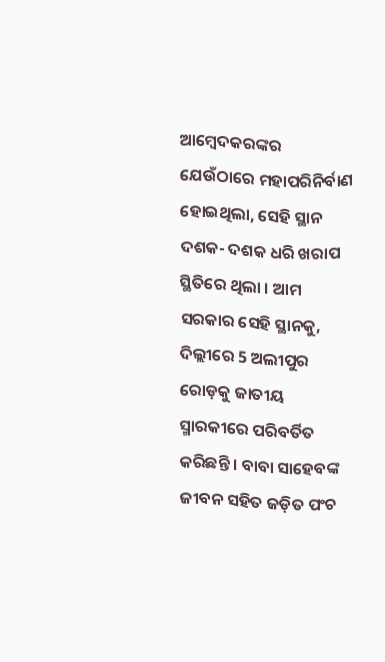ଆମ୍ବେଦକରଙ୍କର ଯେଉଁଠାରେ ମହାପରିନିର୍ବାଣ ହୋଇଥିଲା, ସେହି ସ୍ଥାନ ଦଶକ- ଦଶକ ଧରି ଖରାପ ସ୍ଥିତିରେ ଥିଲା । ଆମ ସରକାର ସେହି ସ୍ଥାନକୁ, ଦିଲ୍ଲୀରେ 5 ଅଲୀପୁର ରୋଡ଼କୁ ଜାତୀୟ ସ୍ମାରକୀରେ ପରିବର୍ତିତ କରିଛନ୍ତି । ବାବା ସାହେବଙ୍କ ଜୀବନ ସହିତ ଜଡ଼ିତ ପଂଚ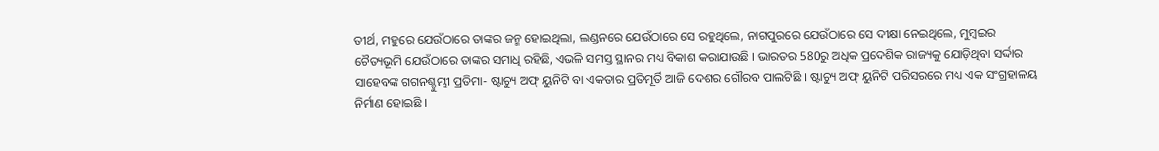ତୀର୍ଥ, ମହୁରେ ଯେଉଁଠାରେ ତାଙ୍କର ଜନ୍ମ ହୋଇଥିଲା, ଲଣ୍ଡନରେ ଯେଉଁଠାରେ ସେ ରହୁଥିଲେ, ନାଗପୁରରେ ଯେଉଁଠାରେ ସେ ଦୀକ୍ଷା ନେଇଥିଲେ, ମୁମ୍ବଇର ଚୈତ୍ୟଭୂମି ଯେଉଁଠାରେ ତାଙ୍କର ସମାଧି ରହିଛି, ଏଭଳି ସମସ୍ତ ସ୍ଥାନର ମଧ୍ୟ ବିକାଶ କରାଯାଉଛି । ଭାରତର 580ରୁ ଅଧିକ ପ୍ରଦେଶିକ ରାଜ୍ୟକୁ ଯୋଡ଼ିଥିବା ସର୍ଦ୍ଦାର ସାହେବଙ୍କ ଗଗନଶ୍ଚୁମ୍ଭୀ ପ୍ରତିମା- ଷ୍ଟାଚ୍ୟୁ ଅଫ୍ ୟୁନିଟି ବା ଏକତାର ପ୍ରତିମୂର୍ତି ଆଜି ଦେଶର ଗୌରବ ପାଲଟିଛି । ଷ୍ଟାଚ୍ୟୁ ଅଫ୍ ୟୁନିଟି ପରିସରରେ ମଧ୍ୟ ଏକ ସଂଗ୍ରହାଳୟ ନିର୍ମାଣ ହୋଇଛି ।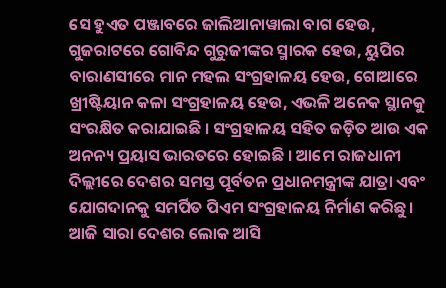ସେ ହୁଏତ ପଞ୍ଜାବରେ ଜାଲିଆନାୱାଲା ବାଗ ହେଉ, ଗୁଜରାଟରେ ଗୋବିନ୍ଦ ଗୁରୁଜୀଙ୍କର ସ୍ମାରକ ହେଉ, ୟୁପିର ବାରାଣସୀରେ ମାନ ମହଲ ସଂଗ୍ରହାଳୟ ହେଉ, ଗୋଆରେ ଖ୍ରୀଷ୍ଟିୟାନ କଳା ସଂଗ୍ରହାଳୟ ହେଉ, ଏଭଳି ଅନେକ ସ୍ଥାନକୁ ସଂରକ୍ଷିତ କରାଯାଇଛି । ସଂଗ୍ରହାଳୟ ସହିତ ଜଡ଼ିତ ଆଉ ଏକ ଅନନ୍ୟ ପ୍ରୟାସ ଭାରତରେ ହୋଇଛି । ଆମେ ରାଜଧାନୀ ଦିଲ୍ଲୀରେ ଦେଶର ସମସ୍ତ ପୂର୍ବତନ ପ୍ରଧାନମନ୍ତ୍ରୀଙ୍କ ଯାତ୍ରା ଏବଂ ଯୋଗଦାନକୁ ସମର୍ପିତ ପିଏମ ସଂଗ୍ରହାଳୟ ନିର୍ମାଣ କରିଛୁ। ଆଜି ସାରା ଦେଶର ଲୋକ ଆସି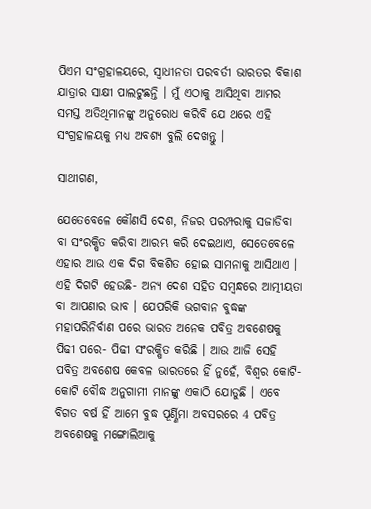ପିଏମ ସଂଗ୍ରହାଳୟରେ, ସ୍ୱାଧୀନତା ପରବର୍ତୀ ଭାରତର ବିକାଶ ଯାତ୍ରାର ସାକ୍ଷୀ ପାଲଟୁଛନ୍ତି । ମୁଁ ଏଠାକୁ ଆସିଥିବା ଆମର ସମସ୍ତ ଅତିଥିମାନଙ୍କୁ ଅନୁରୋଧ କରିବି ଯେ ଥରେ ଏହି ସଂଗ୍ରହାଳୟକୁ ମଧ୍ୟ ଅବଶ୍ୟ ବୁଲି ଦେଖନ୍ତୁ ।

ସାଥୀଗଣ,

ଯେତେବେଳେ କୌଣସି ଦେଶ, ନିଜର ପରମ୍ପରାକୁ ସଜାଡିବା ବା ସଂରକ୍ଷିତ କରିବା ଆରମ୍ଭ କରି ଦେଇଥାଏ, ସେତେବେଳେ ଏହାର ଆଉ ଏକ ଦିଗ ବିକଶିତ ହୋଇ ସାମନାକୁ ଆସିଥାଏ । ଏହି ଦିଗଟି ହେଉଛି- ଅନ୍ୟ ଦେଶ ସହିତ ସମ୍ବନ୍ଧରେ ଆତ୍ମୀୟତା ବା ଆପଣାର ଭାବ । ଯେପରିକି ଭଗବାନ ବୁଦ୍ଧଙ୍କ ମହାପରିନିର୍ବାଣ ପରେ ଭାରତ ଅନେକ ପବିତ୍ର ଅବଶେଷକୁ ପିଢୀ ପରେ- ପିଢୀ ସଂରକ୍ଷିତ କରିଛି । ଆଉ ଆଜି ସେହି ପବିତ୍ର ଅବଶେଷ କେବଳ ଭାରତରେ ହିଁ ନୁହେଁ, ବିଶ୍ୱର କୋଟି- କୋଟି ବୌଦ୍ଧ ଅନୁଗାମୀ ମାନଙ୍କୁ ଏକାଠି ଯୋଡୁଛି । ଏବେ ବିଗତ ବର୍ଷ ହିଁ ଆମେ ବୁଦ୍ଧ ପୂର୍ଣ୍ଣିମା ଅବସରରେ 4 ପବିତ୍ର ଅବଶେଷକୁ ମଙ୍ଗୋଲିଆକୁ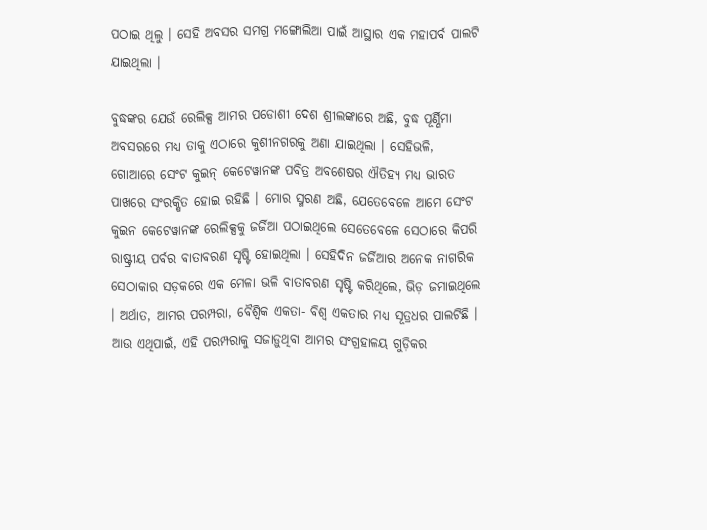ପଠାଇ ଥିଲୁ । ସେହି ଅବସର ସମଗ୍ର ମଙ୍ଗୋଲିଆ ପାଇଁ ଆସ୍ଥାର ଏକ ମହାପର୍ବ ପାଲଟି ଯାଇଥିଲା ।

ବୁଦ୍ଧଙ୍କର ଯେଉଁ ରେଲିକ୍ସ ଆମର ପଡୋଶୀ ଦେଶ ଶ୍ରୀଲଙ୍କାରେ ଅଛି, ବୁଦ୍ଧ ପୂର୍ଣ୍ଣିମା ଅବସରରେ ମଧ୍ୟ ତାକୁ ଏଠାରେ କୁଶୀନଗରକୁ ଅଣା ଯାଇଥିଲା । ସେହିଭଳି, ଗୋଆରେ ସେଂଟ କୁଇନ୍ କେଟେୱାନଙ୍କ ପବିତ୍ର ଅବଶେଷର ଐତିହ୍ୟ ମଧ୍ୟ ଭାରତ ପାଖରେ ସଂରକ୍ଷିତ ହୋଇ ରହିଛି । ମୋର ସ୍ମରଣ ଅଛି, ଯେତେବେଳେ ଆମେ ସେଂଟ କୁଇନ କେଟେୱାନଙ୍କ ରେଲିକ୍ସକୁ ଜର୍ଜିଆ ପଠାଇଥିଲେ ସେତେବେଳେ ସେଠାରେ କିପରି ରାଷ୍ଟ୍ରୀୟ ପର୍ବର ବାତାବରଣ ସୃଷ୍ଟି ହୋଇଥିଲା । ସେହିଦିନ ଜର୍ଜିଆର ଅନେକ ନାଗରିକ ସେଠାକାର ସଡ଼କରେ ଏକ ମେଳା ଭଳି ବାତାବରଣ ସୃଷ୍ଟି କରିଥିଲେ, ଭିଡ଼ ଜମାଇଥିଲେ । ଅର୍ଥାତ, ଆମର ପରମ୍ପରା, ବୈଶ୍ୱିକ ଏକତା- ବିଶ୍ୱ ଏକତାର ମଧ୍ୟ ସୂତ୍ରଧର ପାଲଟିଛି । ଆଉ ଏଥିପାଇଁ, ଏହି ପରମ୍ପରାକୁ ସଜାଡ଼ୁଥିବା ଆମର ସଂଗ୍ରହାଳୟ ଗୁଡ଼ିକର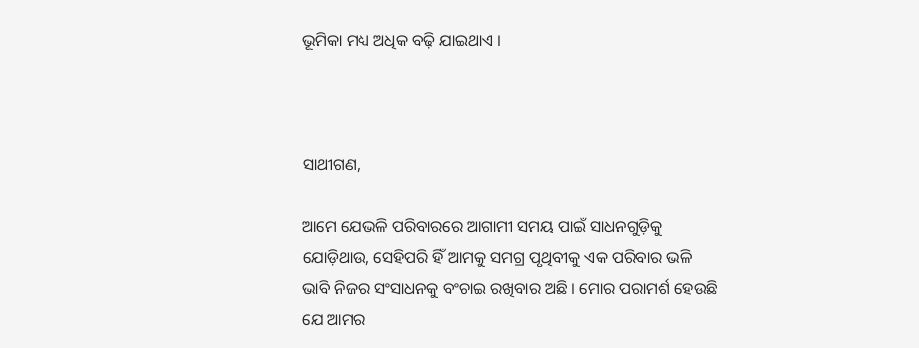ଭୂମିକା ମଧ୍ୟ ଅଧିକ ବଢ଼ି ଯାଇଥାଏ ।



ସାଥୀଗଣ,

ଆମେ ଯେଭଳି ପରିବାରରେ ଆଗାମୀ ସମୟ ପାଇଁ ସାଧନଗୁଡ଼ିକୁ ଯୋଡ଼ିଥାଉ, ସେହିପରି ହିଁ ଆମକୁ ସମଗ୍ର ପୃଥିବୀକୁ ଏକ ପରିବାର ଭଳି ଭାବି ନିଜର ସଂସାଧନକୁ ବଂଚାଇ ରଖିବାର ଅଛି । ମୋର ପରାମର୍ଶ ହେଉଛି ଯେ ଆମର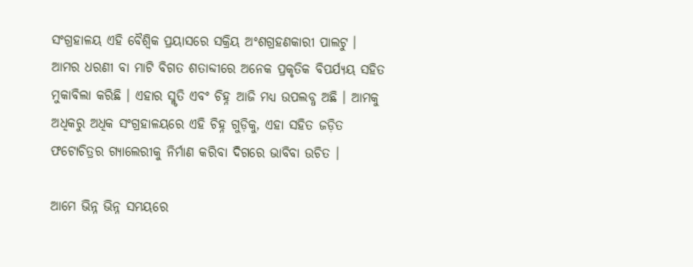ସଂଗ୍ରହାଳୟ ଏହି ବୈଶ୍ୱିକ ପ୍ରୟାସରେ ସକ୍ରିୟ ଅଂଶଗ୍ରହଣକାରୀ ପାଲଟୁ । ଆମର ଧରଣୀ ବା ମାଟି ବିଗତ ଶତାବ୍ଦୀରେ ଅନେକ ପ୍ରକୃତିକ ବିପର୍ଯ୍ୟୟ ସହିତ ମୁକାବିଲା କରିଛି । ଏହାର ସ୍ମୃତି ଏବଂ ଚିହ୍ନ ଆଜି ମଧ୍ୟ ଉପଲବ୍ଧ ଅଛି । ଆମକୁ ଅଧିକରୁ ଅଧିକ ସଂଗ୍ରହାଳୟରେ ଏହି ଚିହ୍ନ ଗୁଡ଼ିକୁ, ଏହା ସହିତ ଜଡ଼ିତ ଫଟୋଚିତ୍ରର ଗ୍ୟାଲେରୀକୁ ନିର୍ମାଣ କରିବା ଦିଗରେ ଭାବିବା ଉଚିତ ।

ଆମେ ଭିନ୍ନ ଭିନ୍ନ ସମୟରେ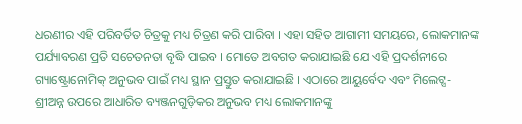ଧରଣୀର ଏହି ପରିବର୍ତିତ ଚିତ୍ରକୁ ମଧ୍ୟ ଚିତ୍ରଣ କରି ପାରିବା । ଏହା ସହିତ ଆଗାମୀ ସମୟରେ, ଲୋକମାନଙ୍କ ପର୍ଯ୍ୟାବରଣ ପ୍ରତି ସଚେତନତା ବୃଦ୍ଧି ପାଇବ । ମୋତେ ଅବଗତ କରାଯାଇଛି ଯେ ଏହି ପ୍ରଦର୍ଶନୀରେ ଗ୍ୟାଷ୍ଟ୍ରୋନୋମିକ୍ ଅନୁଭବ ପାଇଁ ମଧ୍ୟ ସ୍ଥାନ ପ୍ରସ୍ତୁତ କରାଯାଇଛି । ଏଠାରେ ଆୟୁର୍ବେଦ ଏବଂ ମିଲେଟ୍ସ- ଶ୍ରୀଅନ୍ନ ଉପରେ ଆଧାରିତ ବ୍ୟଞ୍ଜନଗୁଡ଼ିକର ଅନୁଭବ ମଧ୍ୟ ଲୋକମାନଙ୍କୁ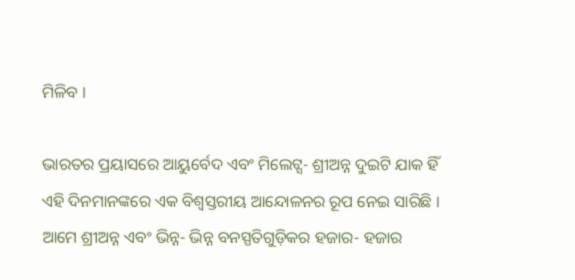ମିଳିବ ।

ଭାରତର ପ୍ରୟାସରେ ଆୟୁର୍ବେଦ ଏବଂ ମିଲେଟ୍ସ- ଶ୍ରୀଅନ୍ନ ଦୁଇଟି ଯାକ ହିଁ ଏହି ଦିନମାନଙ୍କରେ ଏକ ବିଶ୍ୱସ୍ତରୀୟ ଆନ୍ଦୋଳନର ରୂପ ନେଇ ସାରିଛି । ଆମେ ଶ୍ରୀଅନ୍ନ ଏବଂ ଭିନ୍ନ- ଭିନ୍ନ ବନସ୍ପତିଗୁଡ଼ିକର ହଜାର- ହଜାର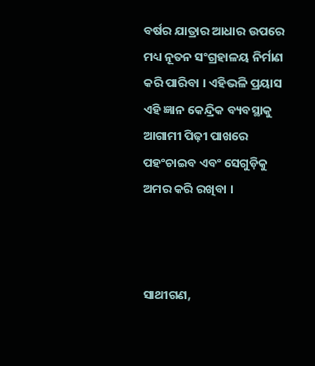ବର୍ଷର ଯାତ୍ରାର ଆଧାର ଉପରେ ମଧ୍ୟ ନୂତନ ସଂଗ୍ରହାଳୟ ନିର୍ମାଣ କରି ପାରିବା । ଏହିଭଳି ପ୍ରୟାସ ଏହି ଜ୍ଞାନ କେନ୍ଦ୍ରିକ ବ୍ୟବସ୍ଥାକୁ ଆଗାମୀ ପିଢ଼ୀ ପାଖରେ ପହଂଚାଇବ ଏବଂ ସେଗୁଡ଼ିକୁ ଅମର କରି ରଖିବା ।



ସାଥୀଗଣ,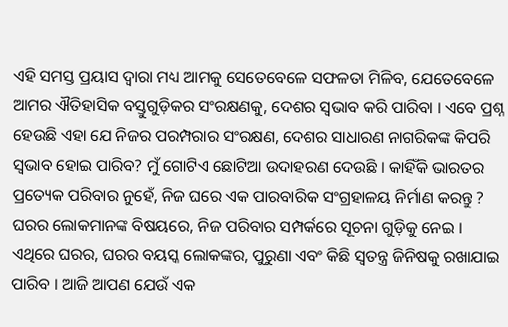ଏହି ସମସ୍ତ ପ୍ରୟାସ ଦ୍ୱାରା ମଧ୍ୟ ଆମକୁ ସେତେବେଳେ ସଫଳତା ମିଳିବ, ଯେତେବେଳେ ଆମର ଐତିହାସିକ ବସ୍ତୁଗୁଡ଼ିକର ସଂରକ୍ଷଣକୁ, ଦେଶର ସ୍ୱଭାବ କରି ପାରିବା । ଏବେ ପ୍ରଶ୍ନ ହେଉଛି ଏହା ଯେ ନିଜର ପରମ୍ପରାର ସଂରକ୍ଷଣ, ଦେଶର ସାଧାରଣ ନାଗରିକଙ୍କ କିପରି ସ୍ୱଭାବ ହୋଇ ପାରିବ? ମୁଁ ଗୋଟିଏ ଛୋଟିଆ ଉଦାହରଣ ଦେଉଛି । କାହିଁକି ଭାରତର ପ୍ରତ୍ୟେକ ପରିବାର ନୁହେଁ, ନିଜ ଘରେ ଏକ ପାରବାରିକ ସଂଗ୍ରହାଳୟ ନିର୍ମାଣ କରନ୍ତୁ ? ଘରର ଲୋକମାନଙ୍କ ବିଷୟରେ, ନିଜ ପରିବାର ସମ୍ପର୍କରେ ସୂଚନା ଗୁଡ଼ିକୁ ନେଇ । ଏଥିରେ ଘରର, ଘରର ବୟସ୍କ ଲୋକଙ୍କର, ପୁରୁଣା ଏବଂ କିଛି ସ୍ୱତନ୍ତ୍ର ଜିନିଷକୁ ରଖାଯାଇ ପାରିବ । ଆଜି ଆପଣ ଯେଉଁ ଏକ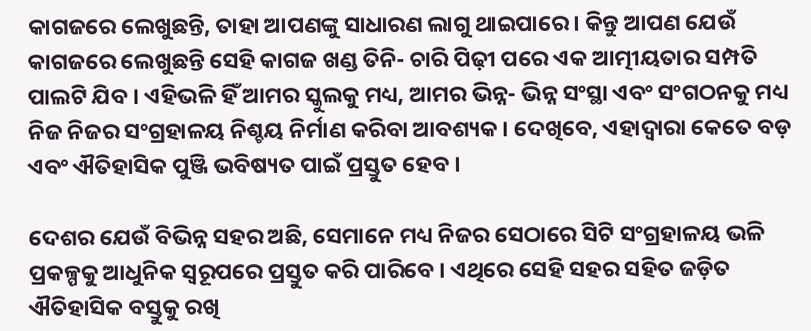କାଗଜରେ ଲେଖୁଛନ୍ତି, ତାହା ଆପଣଙ୍କୁ ସାଧାରଣ ଲାଗୁ ଥାଇପାରେ । କିନ୍ତୁ ଆପଣ ଯେଉଁ କାଗଜରେ ଲେଖୁଛନ୍ତି ସେହି କାଗଜ ଖଣ୍ଡ ତିନି- ଚାରି ପିଢ଼ୀ ପରେ ଏକ ଆତ୍ମୀୟତାର ସମ୍ପତି ପାଲଟି ଯିବ । ଏହିଭଳି ହିଁ ଆମର ସ୍କୁଲକୁ ମଧ୍ୟ, ଆମର ଭିନ୍ନ- ଭିନ୍ନ ସଂସ୍ଥା ଏବଂ ସଂଗଠନକୁ ମଧ୍ୟ ନିଜ ନିଜର ସଂଗ୍ରହାଳୟ ନିଶ୍ଚୟ ନିର୍ମାଣ କରିବା ଆବଶ୍ୟକ । ଦେଖିବେ, ଏହାଦ୍ୱାରା କେତେ ବଡ଼ ଏବଂ ଐତିହାସିକ ପୁଞ୍ଜି ଭବିଷ୍ୟତ ପାଇଁ ପ୍ରସ୍ତୁତ ହେବ ।

ଦେଶର ଯେଉଁ ବିଭିନ୍ନ ସହର ଅଛି, ସେମାନେ ମଧ୍ୟ ନିଜର ସେଠାରେ ସିଟି ସଂଗ୍ରହାଳୟ ଭଳି ପ୍ରକଳ୍ପକୁ ଆଧୁନିକ ସ୍ୱରୂପରେ ପ୍ରସ୍ତୁତ କରି ପାରିବେ । ଏଥିରେ ସେହି ସହର ସହିତ ଜଡ଼ିତ ଐତିହାସିକ ବସ୍ତୁକୁ ରଖି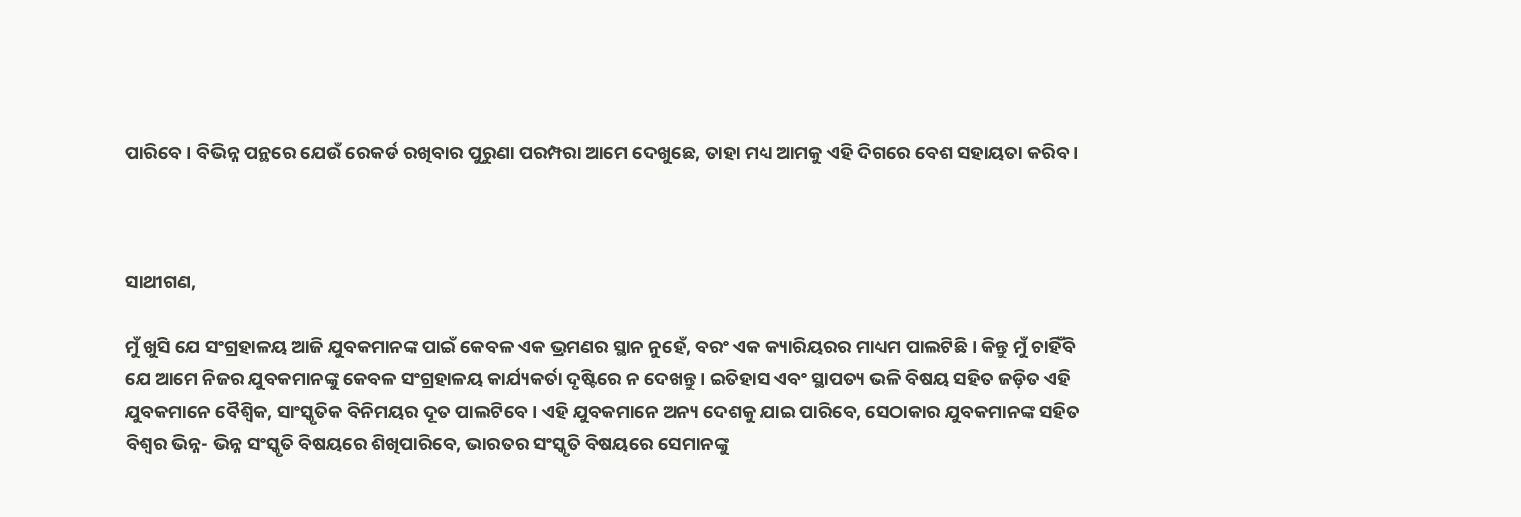ପାରିବେ । ବିଭିନ୍ନ ପନ୍ଥରେ ଯେଉଁ ରେକର୍ଡ ରଖିବାର ପୁରୁଣା ପରମ୍ପରା ଆମେ ଦେଖୁଛେ, ତାହା ମଧ୍ୟ ଆମକୁ ଏହି ଦିଗରେ ବେଶ ସହାୟତା କରିବ ।



ସାଥୀଗଣ,

ମୁଁ ଖୁସି ଯେ ସଂଗ୍ରହାଳୟ ଆଜି ଯୁବକମାନଙ୍କ ପାଇଁ କେବଳ ଏକ ଭ୍ରମଣର ସ୍ଥାନ ନୁହେଁ, ବରଂ ଏକ କ୍ୟାରିୟରର ମାଧ୍ୟମ ପାଲଟିଛି । କିନ୍ତୁ ମୁଁ ଚାହିଁବି ଯେ ଆମେ ନିଜର ଯୁବକମାନଙ୍କୁ କେବଳ ସଂଗ୍ରହାଳୟ କାର୍ଯ୍ୟକର୍ତା ଦୃଷ୍ଟିରେ ନ ଦେଖନ୍ତୁ । ଇତିହାସ ଏବଂ ସ୍ଥାପତ୍ୟ ଭଳି ବିଷୟ ସହିତ ଜଡ଼ିତ ଏହି ଯୁବକମାନେ ବୈଶ୍ୱିକ, ସାଂସ୍କୃତିକ ବିନିମୟର ଦୂତ ପାଲଟିବେ । ଏହି ଯୁବକମାନେ ଅନ୍ୟ ଦେଶକୁ ଯାଇ ପାରିବେ, ସେଠାକାର ଯୁବକମାନଙ୍କ ସହିତ ବିଶ୍ୱର ଭିନ୍ନ- ଭିନ୍ନ ସଂସ୍କୃତି ବିଷୟରେ ଶିଖିପାରିବେ, ଭାରତର ସଂସ୍କୃତି ବିଷୟରେ ସେମାନଙ୍କୁ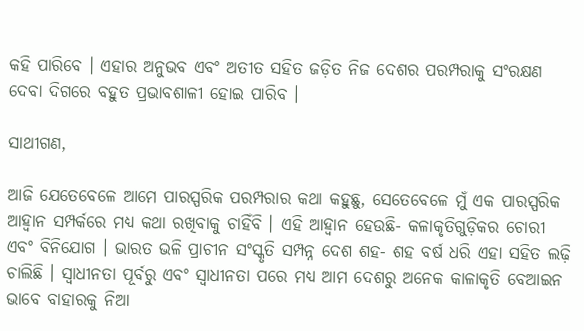କହି ପାରିବେ । ଏହାର ଅନୁଭବ ଏବଂ ଅତୀତ ସହିତ ଜଡ଼ିତ ନିଜ ଦେଶର ପରମ୍ପରାକୁ ସଂରକ୍ଷଣ ଦେବା ଦିଗରେ ବହୁତ ପ୍ରଭାବଶାଳୀ ହୋଇ ପାରିବ ।

ସାଥୀଗଣ,

ଆଜି ଯେତେବେଳେ ଆମେ ପାରସ୍ପରିକ ପରମ୍ପରାର କଥା କହୁଛୁ, ସେତେବେଳେ ମୁଁ ଏକ ପାରସ୍ପରିକ ଆହ୍ୱାନ ସମ୍ପର୍କରେ ମଧ୍ୟ କଥା ରଖିବାକୁ ଚାହିଁବି । ଏହି ଆହ୍ୱାନ ହେଉଛି- କଳାକୃତିଗୁଡ଼ିକର ଚୋରୀ ଏବଂ ବିନିଯୋଗ । ଭାରତ ଭଳି ପ୍ରାଚୀନ ସଂସ୍କୃତି ସମ୍ପନ୍ନ ଦେଶ ଶହ- ଶହ ବର୍ଷ ଧରି ଏହା ସହିତ ଲଢ଼ି ଚାଲିଛି । ସ୍ୱାଧୀନତା ପୂର୍ବରୁ ଏବଂ ସ୍ୱାଧୀନତା ପରେ ମଧ୍ୟ ଆମ ଦେଶରୁ ଅନେକ କାଳାକୃତି ବେଆଇନ ଭାବେ ବାହାରକୁ ନିଆ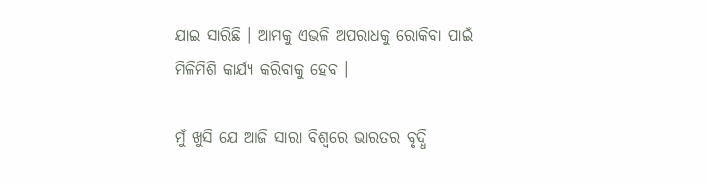ଯାଇ ସାରିଛି । ଆମକୁ ଏଭଳି ଅପରାଧକୁ ରୋକିବା ପାଇଁ ମିଳିମିଶି କାର୍ଯ୍ୟ କରିବାକୁ ହେବ ।

ମୁଁ ଖୁସି ଯେ ଆଜି ସାରା ବିଶ୍ୱରେ ଭାରତର ବୃଦ୍ଧି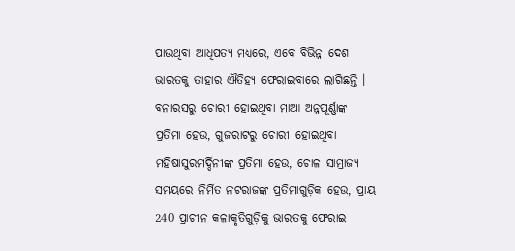ପାଉଥିବା ଆଧିପତ୍ୟ ମଧ୍ୟରେ, ଏବେ ବିଭିନ୍ନ ଦେଶ ଭାରତକୁ ତାହାର ଐତିହ୍ୟ ଫେରାଇବାରେ ଲାଗିଛନ୍ତି । ବନାରସରୁ ଚୋରୀ ହୋଇଥିବା ମାଆ ଅନ୍ନପୂର୍ଣ୍ଣାଙ୍କ ପ୍ରତିମା ହେଉ, ଗୁଜରାଟରୁ ଚୋରୀ ହୋଇଥିବା ମହିଷାସୁରମର୍ଦ୍ଦିନୀଙ୍କ ପ୍ରତିମା ହେଉ, ଚୋଳ ସାମ୍ରାଜ୍ୟ ସମୟରେ ନିର୍ମିତ ନଟରାଜଙ୍କ ପ୍ରତିମାଗୁଡ଼ିକ ହେଉ, ପ୍ରାୟ 240 ପ୍ରାଚୀନ କଳାକୃତିଗୁଡ଼ିକୁ ଭାରତକୁ ଫେରାଇ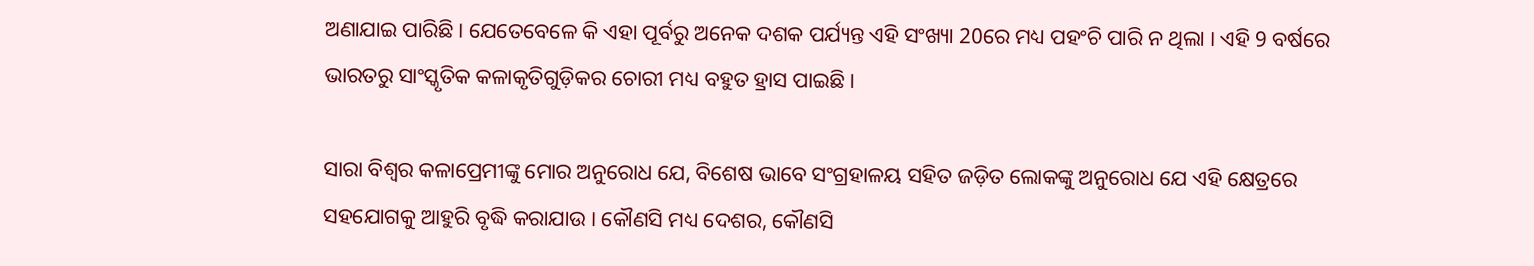ଅଣାଯାଇ ପାରିଛି । ଯେତେବେଳେ କି ଏହା ପୂର୍ବରୁ ଅନେକ ଦଶକ ପର୍ଯ୍ୟନ୍ତ ଏହି ସଂଖ୍ୟା 20ରେ ମଧ୍ୟ ପହଂଚି ପାରି ନ ଥିଲା । ଏହି 9 ବର୍ଷରେ ଭାରତରୁ ସାଂସ୍କୃତିକ କଳାକୃତିଗୁଡ଼ିକର ଚୋରୀ ମଧ୍ୟ ବହୁତ ହ୍ରାସ ପାଇଛି ।

ସାରା ବିଶ୍ୱର କଳାପ୍ରେମୀଙ୍କୁ ମୋର ଅନୁରୋଧ ଯେ, ବିଶେଷ ଭାବେ ସଂଗ୍ରହାଳୟ ସହିତ ଜଡ଼ିତ ଲୋକଙ୍କୁ ଅନୁରୋଧ ଯେ ଏହି କ୍ଷେତ୍ରରେ ସହଯୋଗକୁ ଆହୁରି ବୃଦ୍ଧି କରାଯାଉ । କୌଣସି ମଧ୍ୟ ଦେଶର, କୌଣସି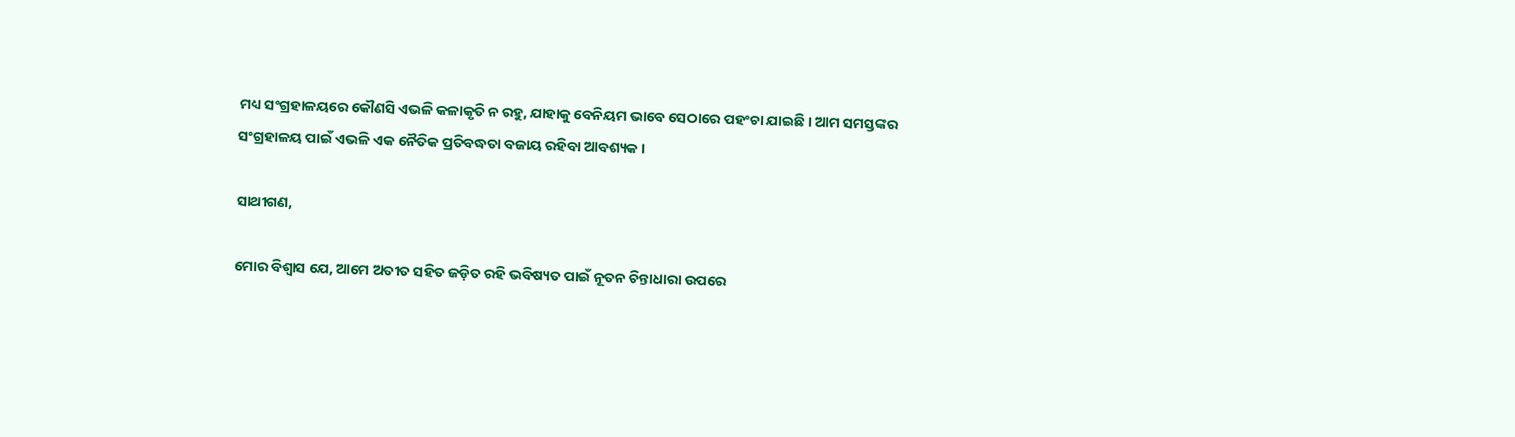ମଧ୍ୟ ସଂଗ୍ରହାଳୟରେ କୌଣସି ଏଭଳି କଳାକୃତି ନ ରହୁ, ଯାହାକୁ ବେନିୟମ ଭାବେ ସେଠାରେ ପହଂଚା ଯାଇଛି । ଆମ ସମସ୍ତଙ୍କର ସଂଗ୍ରହାଳୟ ପାଇଁ ଏଭଳି ଏକ ନୈତିକ ପ୍ରତିବଦ୍ଧତା ବଜାୟ ରହିବା ଆବଶ୍ୟକ ।

ସାଥୀଗଣ,

ମୋର ବିଶ୍ୱାସ ଯେ, ଆମେ ଅତୀତ ସହିତ ଜଡ଼ିତ ରହି ଭବିଷ୍ୟତ ପାଇଁ ନୂତନ ଚିନ୍ତାଧାରା ଉପରେ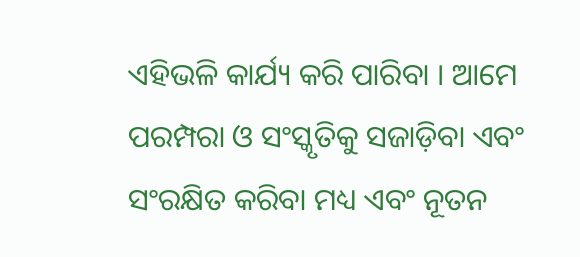ଏହିଭଳି କାର୍ଯ୍ୟ କରି ପାରିବା । ଆମେ ପରମ୍ପରା ଓ ସଂସ୍କୃତିକୁ ସଜାଡ଼ିବା ଏବଂ ସଂରକ୍ଷିତ କରିବା ମଧ୍ୟ ଏବଂ ନୂତନ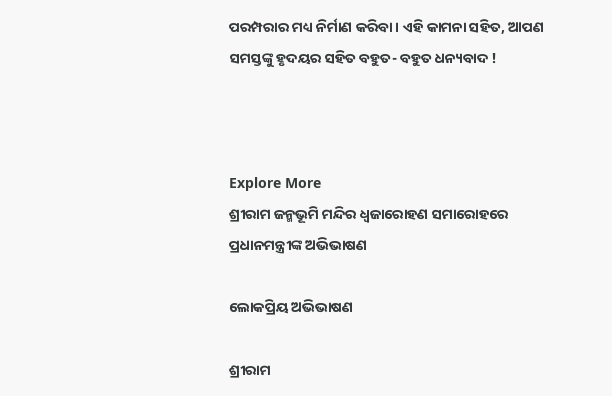ପରମ୍ପରାର ମଧ୍ୟ ନିର୍ମାଣ କରିବା । ଏହି କାମନା ସହିତ, ଆପଣ ସମସ୍ତଙ୍କୁ ହୃଦୟର ସହିତ ବହୁତ- ବହୁତ ଧନ୍ୟବାଦ !



Explore More
ଶ୍ରୀରାମ ଜନ୍ମଭୂମି ମନ୍ଦିର ଧ୍ଵଜାରୋହଣ ସମାରୋହରେ ପ୍ରଧାନମନ୍ତ୍ରୀଙ୍କ ଅଭିଭାଷଣ

ଲୋକପ୍ରିୟ ଅଭିଭାଷଣ

ଶ୍ରୀରାମ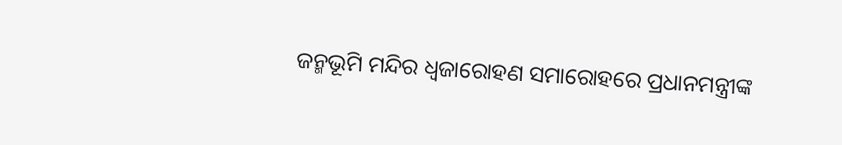ଜନ୍ମଭୂମି ମନ୍ଦିର ଧ୍ଵଜାରୋହଣ ସମାରୋହରେ ପ୍ରଧାନମନ୍ତ୍ରୀଙ୍କ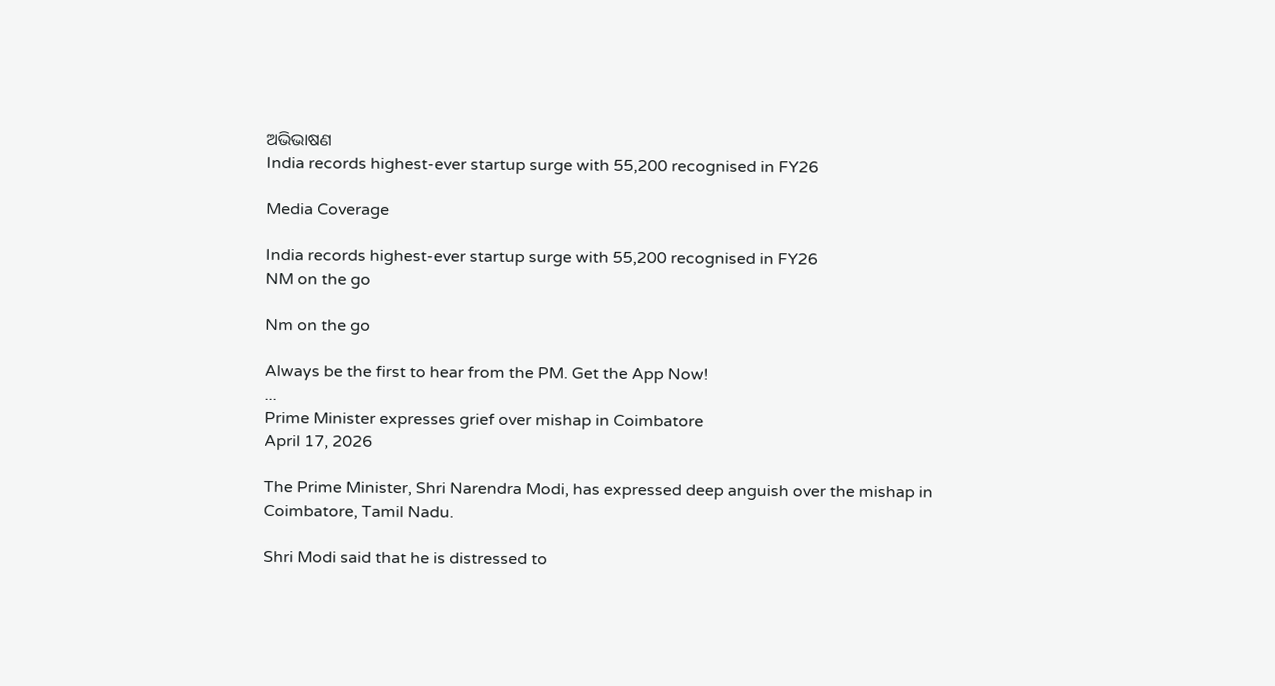ଅଭିଭାଷଣ
India records highest-ever startup surge with 55,200 recognised in FY26

Media Coverage

India records highest-ever startup surge with 55,200 recognised in FY26
NM on the go

Nm on the go

Always be the first to hear from the PM. Get the App Now!
...
Prime Minister expresses grief over mishap in Coimbatore
April 17, 2026

The Prime Minister, Shri Narendra Modi, has expressed deep anguish over the mishap in Coimbatore, Tamil Nadu.

Shri Modi said that he is distressed to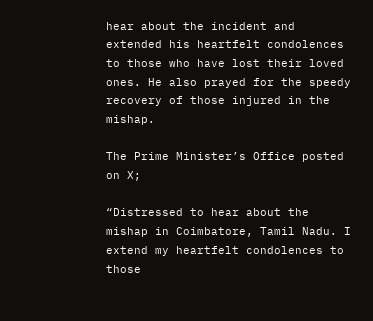hear about the incident and extended his heartfelt condolences to those who have lost their loved ones. He also prayed for the speedy recovery of those injured in the mishap.

The Prime Minister’s Office posted on X;

“Distressed to hear about the mishap in Coimbatore, Tamil Nadu. I extend my heartfelt condolences to those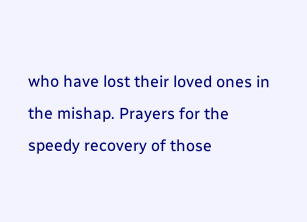who have lost their loved ones in the mishap. Prayers for the speedy recovery of those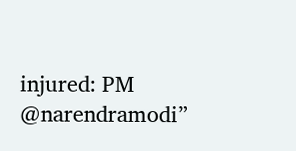injured: PM @narendramodi”